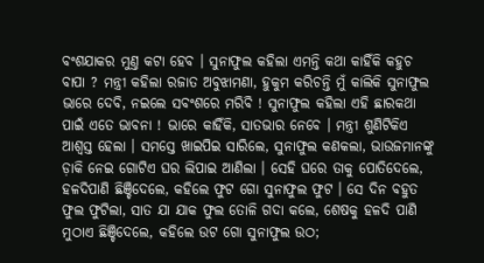ବଂଶଯାକର ମୁଣ୍ତ କଟା ହେବ । ସୁନାଫୁଲ କହିଲା ଏମନ୍ତି କଥା କାହିଁକି କହୁଚ ବାପା ? ମନ୍ତ୍ରୀ କହିଲା ରଜାତ ଅବୁଝାମଣା, ହୁକୁମ କରିଚନ୍ତି ମୁଁ କାଲିକି ସୁନାଫୁଲ ଭାରେ ଦେବି, ନଇଲେ ସବଂଶରେ ମରିବି ! ସୁନାଫୁଲ କହିଲା ଏହି ଛାରକଥା ପାଇଁ ଏତେ ଭାବନା ! ଭାରେ କାହିଁକି, ସାତଭାର ନେବେ । ମନ୍ତ୍ରୀ ଶୁଣିଟିକିଏ ଆଶ୍ୱସ୍ତ ହେଲା । ସମସ୍ତେ ଖାଇପିଇ ସାରିଲେ, ସୁନାଫୁଲ କଣକଲା, ଭାଉଜମାନଙ୍କୁ ଡ଼ାକି ନେଇ ଗୋଟିଏ ଘର ଲିପାଇ ଆଣିଲା । ସେହି ଘରେ ତାକୁ ପୋତିଦେଲେ, ହଳଦିପାଣି ଛିଞ୍ଚିଦେଲେ, କହିଲେ ଫୁଟ ଗୋ ସୁନାଫୁଲ ଫୁଟ । ସେ ଦିନ ବହୁତ ଫୁଲ ଫୁଟିଲା, ସାତ ଯା ଯାକ ଫୁଲ ତୋଳି ଗଦା କଲେ, ଶେଷକୁ ହଳଦି ପାଣି ମୁଠାଏ ଛିଞ୍ଚିଦେଲେ, କହିଲେ ଉଟ ଗୋ ସୁନାଫୁଲ ଉଠ;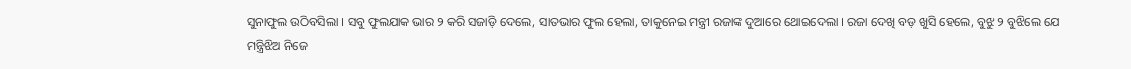ସୁନାଫୁଲ ଉଠିବସିଲା । ସବୁ ଫୁଲଯାକ ଭାର ୨ କରି ସଜାଡ଼ି ଦେଲେ, ସାତଭାର ଫୁଲ ହେଲା, ତାକୁନେଇ ମନ୍ତ୍ରୀ ରଜାଙ୍କ ଦୁଆରେ ଥୋଇଦେଲା । ରଜା ଦେଖି ବଡ଼ ଖୁସି ହେଲେ, ବୁଝୁ ୨ ବୁଝିଲେ ଯେ ମନ୍ତ୍ରିଝିଅ ନିଜେ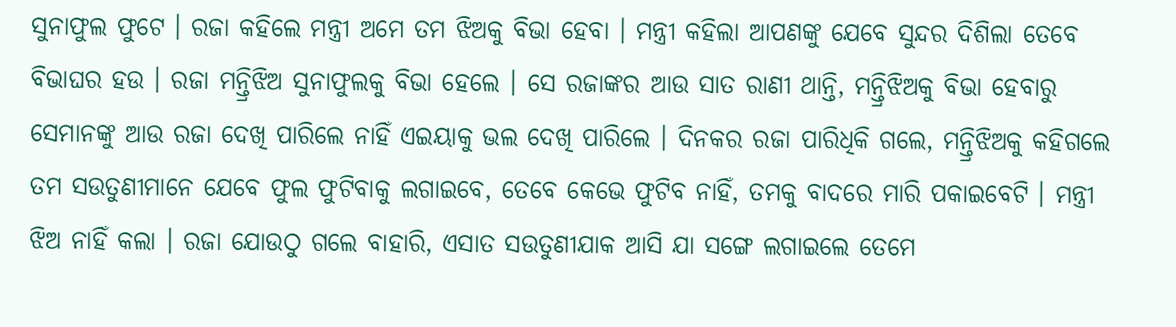ସୁନାଫୁଲ ଫୁଟେ । ରଜା କହିଲେ ମନ୍ତ୍ରୀ ଅମେ ତମ ଝିଅକୁ ବିଭା ହେବା । ମନ୍ତ୍ରୀ କହିଲା ଆପଣଙ୍କୁ ଯେବେ ସୁନ୍ଦର ଦିଶିଲା ତେବେ ବିଭାଘର ହଉ । ରଜା ମନ୍ତ୍ରିଝିଅ ସୁନାଫୁଲକୁ ବିଭା ହେଲେ । ସେ ରଜାଙ୍କର ଆଉ ସାତ ରାଣୀ ଥାନ୍ତି, ମନ୍ତ୍ରିଝିଅକୁ ବିଭା ହେବାରୁ ସେମାନଙ୍କୁ ଆଉ ରଜା ଦେଖି ପାରିଲେ ନାହିଁ ଏଇୟାକୁ ଭଲ ଦେଖି ପାରିଲେ । ଦିନକର ରଜା ପାରିଧିକି ଗଲେ, ମନ୍ତ୍ରିଝିଅକୁ କହିଗଲେ ତମ ସଉତୁଣୀମାନେ ଯେବେ ଫୁଲ ଫୁଟିବାକୁ ଲଗାଇବେ, ତେବେ କେଭେ ଫୁଟିବ ନାହିଁ, ତମକୁ ବାଦରେ ମାରି ପକାଇବେଟି । ମନ୍ତ୍ରୀ ଝିଅ ନାହିଁ କଲା । ରଜା ଯୋଉଠୁ ଗଲେ ବାହାରି, ଏସାତ ସଉତୁଣୀଯାକ ଆସି ଯା ସଙ୍ଗେ ଲଗାଇଲେ ତେମେ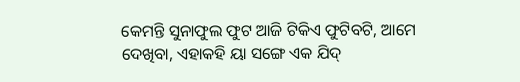କେମନ୍ତି ସୁନାଫୁଲ ଫୁଟ ଆଜି ଟିକିଏ ଫୁଟିବଟି, ଆମେ ଦେଖିବା, ଏହାକହି ୟା ସଙ୍ଗେ ଏକ ଯିଦ୍